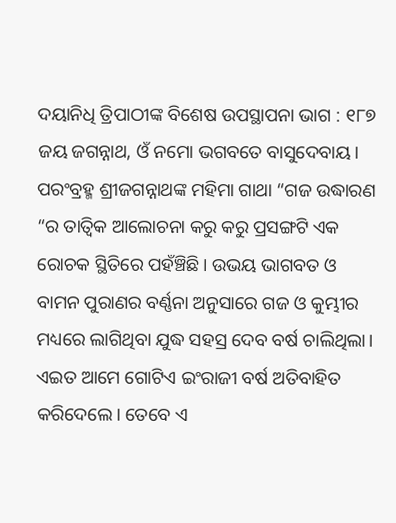ଦୟାନିଧି ତ୍ରିପାଠୀଙ୍କ ବିଶେଷ ଉପସ୍ଥାପନା ଭାଗ : ୧୮୭
ଜୟ ଜଗନ୍ନାଥ, ଓଁ ନମୋ ଭଗବତେ ବାସୁଦେବାୟ।
ପରଂବ୍ରହ୍ମ ଶ୍ରୀଜଗନ୍ନାଥଙ୍କ ମହିମା ଗାଥା “ଗଜ ଉଦ୍ଧାରଣ “ର ତାତ୍ୱିକ ଆଲୋଚନା କରୁ କରୁ ପ୍ରସଙ୍ଗଟି ଏକ ରୋଚକ ସ୍ଥିତିରେ ପହଁଞ୍ଚିଛି। ଉଭୟ ଭାଗବତ ଓ ବାମନ ପୁରାଣର ବର୍ଣ୍ଣନା ଅନୁସାରେ ଗଜ ଓ କୁମ୍ଭୀର ମଧ୍ୟରେ ଲାଗିଥିବା ଯୁଦ୍ଧ ସହସ୍ର ଦେବ ବର୍ଷ ଚାଲିଥିଲା। ଏଇତ ଆମେ ଗୋଟିଏ ଇଂରାଜୀ ବର୍ଷ ଅତିବାହିତ କରିଦେଲେ। ତେବେ ଏ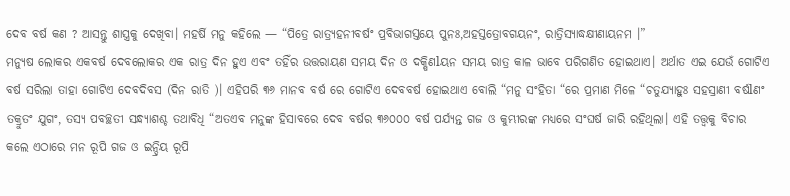ଦେବ ବର୍ଷ କଣ ? ଆସନ୍ତୁ ଶାସ୍ତ୍ରକୁ ଦେଖିବା। ମହର୍ଷି ମନୁ କହିଲେ — “ପିତ୍ରେ ରାତ୍ର୍ୟହନୀବର୍ଷଂ ପ୍ରବିଭାଗସ୍ତୟେ ପୁନଃ,ଅହସ୍ତତ୍ରୋବଗୟନଂ, ରାତ୍ରିସ୍ୟାଦ୍ଧକ୍ଷୀଣାୟନମ ।”
ମନ୍ୟୁଷ ଲୋକର ଏକବର୍ଷ ଦେବଲୋକର ଏକ ରାତ୍ର ଦିନ ହୁଏ ଏବଂ ତହିଁର ଉତ୍ତରାୟଣ ସମୟ ଦିନ ଓ ଦକ୍ଷିଣlୟନ ସମୟ ରାତ୍ର କାଳ ଭାବେ ପରିଗଣିତ ହୋଇଥାଏ। ଅର୍ଥାତ ଏଇ ଯେଉଁ ଗୋଟିଏ ବର୍ଷ ସରିଲା ତାହା ଗୋଟିଏ ଦେବଦିବସ (ଦିନ ରାତି )। ଏହିପରି ୩୬ ମାନବ ବର୍ଷ ରେ ଗୋଟିଏ ଦେବବର୍ଷ ହୋଇଥାଏ ବୋଲି “ମନୁ ସଂହିତା “ରେ ପ୍ରମାଣ ମିଳେ “ଚତୁଯ୍ୟାହୁଃ ସହସ୍ରାଣୀ ବର୍ଷlଣଂ ତକ୍ରୁତଂ ଯୁଗଂ, ତସ୍ୟ ପବଚ୍ଛତୀ ସନ୍ଧ୍ୟାଶଶ୍ଚ ତଥାବିଧି “ଅତଏବ ମନୁଙ୍କ ହିସାବରେ ଦେବ ବର୍ଷର ୩୬୦୦୦ ବର୍ଷ ପର୍ଯ୍ୟନ୍ତ ଗଜ ଓ କୁମ୍ଭୀରଙ୍କ ମଧ୍ୟରେ ସଂଘର୍ଷ ଜାରି ରହିଥିଲା। ଏହି ତତ୍ତ୍ୱକୁ ବିଚାର କଲେ ଏଠାରେ ମନ ରୂପି ଗଜ ଓ ଇନ୍ଦ୍ରିୟ ରୂପି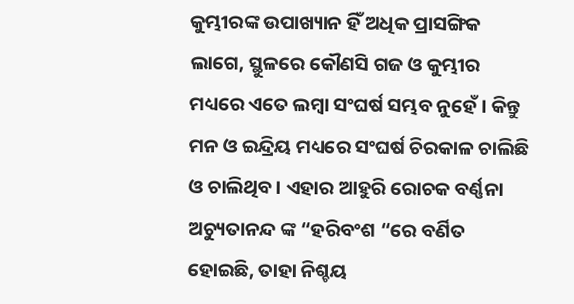କୁମ୍ଭୀରଙ୍କ ଉପାଖ୍ୟାନ ହିଁ ଅଧିକ ପ୍ରାସଙ୍ଗିକ ଲାଗେ, ସ୍ଥୁଳରେ କୌଣସି ଗଜ ଓ କୁମ୍ଭୀର ମଧ୍ୟରେ ଏତେ ଲମ୍ବା ସଂଘର୍ଷ ସମ୍ଭବ ନୁହେଁ। କିନ୍ତୁ ମନ ଓ ଇନ୍ଦ୍ରିୟ ମଧ୍ୟରେ ସଂଘର୍ଷ ଚିରକାଳ ଚାଲିଛି ଓ ଚାଲିଥିବ। ଏହାର ଆହୁରି ରୋଚକ ବର୍ଣ୍ଣନା ଅଚ୍ୟୁତାନନ୍ଦ ଙ୍କ “ହରିବଂଶ “ରେ ବର୍ଣିତ ହୋଇଛି, ତାହା ନିଶ୍ଚୟ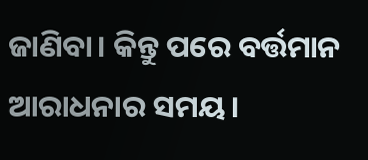ଜାଣିବା। କିନ୍ତୁ ପରେ ବର୍ତ୍ତମାନ ଆରାଧନାର ସମୟ।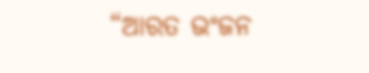“ଆରତ ଭଂଜନ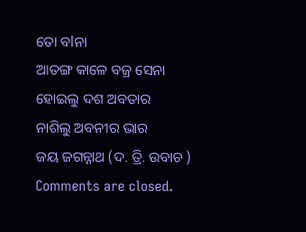ତୋ ବlନା
ଆତଙ୍ଗ କାଳେ ବଜ୍ର ସେନା
ହୋଇଲୁ ଦଶ ଅବତାର
ନାଶିଲୁ ଅବନୀର ଭାର
ଜୟ ଜଗନ୍ନାଥ (ଦ. ତ୍ରି. ଉବାଚ )
Comments are closed.